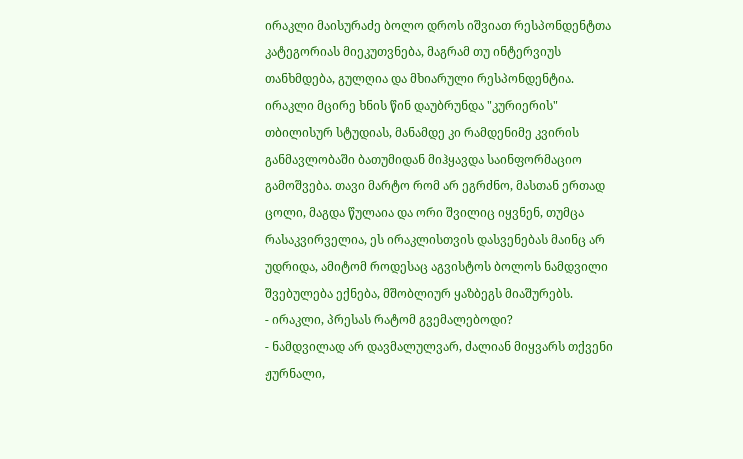ირაკლი მაისურაძე ბოლო დროს იშვიათ რესპონდენტთა კატეგორიას მიეკუთვნება, მაგრამ თუ ინტერვიუს თანხმდება, გულღია და მხიარული რესპონდენტია. ირაკლი მცირე ხნის წინ დაუბრუნდა "კურიერის" თბილისურ სტუდიას, მანამდე კი რამდენიმე კვირის განმავლობაში ბათუმიდან მიჰყავდა საინფორმაციო გამოშვება. თავი მარტო რომ არ ეგრძნო, მასთან ერთად ცოლი, მაგდა წულაია და ორი შვილიც იყვნენ, თუმცა რასაკვირველია, ეს ირაკლისთვის დასვენებას მაინც არ უდრიდა, ამიტომ როდესაც აგვისტოს ბოლოს ნამდვილი შვებულება ექნება, მშობლიურ ყაზბეგს მიაშურებს.
- ირაკლი, პრესას რატომ გვემალებოდი?
- ნამდვილად არ დავმალულვარ, ძალიან მიყვარს თქვენი ჟურნალი,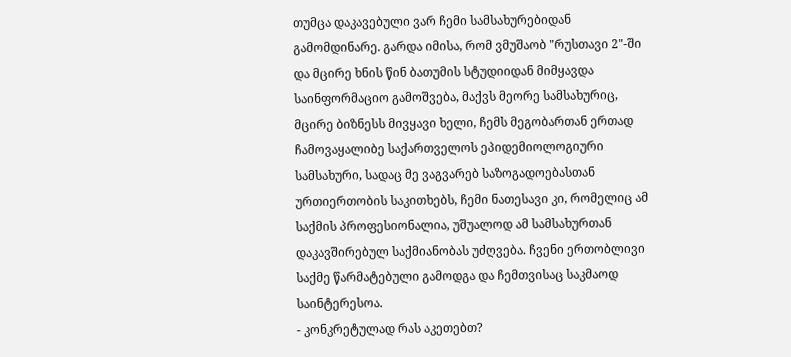თუმცა დაკავებული ვარ ჩემი სამსახურებიდან გამომდინარე. გარდა იმისა, რომ ვმუშაობ "რუსთავი 2"-ში და მცირე ხნის წინ ბათუმის სტუდიიდან მიმყავდა საინფორმაციო გამოშვება, მაქვს მეორე სამსახურიც, მცირე ბიზნესს მივყავი ხელი, ჩემს მეგობართან ერთად ჩამოვაყალიბე საქართველოს ეპიდემიოლოგიური სამსახური, სადაც მე ვაგვარებ საზოგადოებასთან ურთიერთობის საკითხებს, ჩემი ნათესავი კი, რომელიც ამ საქმის პროფესიონალია, უშუალოდ ამ სამსახურთან დაკავშირებულ საქმიანობას უძღვება. ჩვენი ერთობლივი საქმე წარმატებული გამოდგა და ჩემთვისაც საკმაოდ საინტერესოა.
- კონკრეტულად რას აკეთებთ?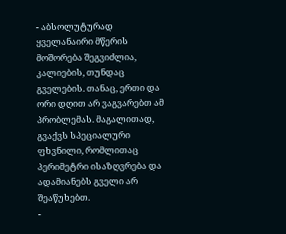- აბსოლუტურად ყველანაირი მწერის მოშორება შეგვიძლია, კალიების, თუნდაც გველების. თანაც, ერთი და ორი დღით არ ვაგვარებთ ამ პრობლემას. მაგალითად, გვაქვს სპეციალური ფხვნილი, რომლითაც პერიმეტრი ისაზღვრება და ადამიანებს გველი არ შეაწუხებთ.
-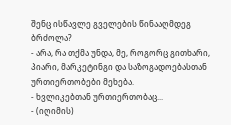შენც ისწავლე გველების წინააღმდეგ ბრძოლა?
- არა, რა თქმა უნდა, მე, როგორც გითხარი, პიარი, მარკეტინგი და საზოგადოებასთან ურთიერთობები მეხება.
- ხვლიკებთან ურთიერთობაც...
- (იღიმის)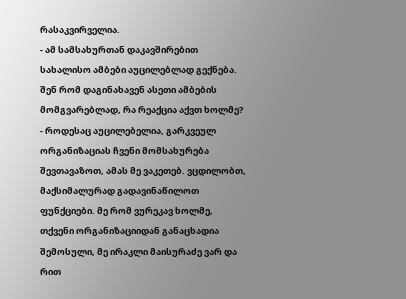რასაკვირველია.
- ამ სამსახურთან დაკავშირებით სახალისო ამბები აუცილებლად გექნება. შენ რომ დაგინახავენ ასეთი ამბების მომგვარებლად, რა რეაქცია აქვთ ხოლმე?
- როდესაც აუცილებელია, გარკვეულ ორგანიზაციას ჩვენი მომსახურება შევთავაზოთ, ამას მე ვაკეთებ. ვცდილობთ, მაქსიმალურად გადავინაწილოთ ფუნქციები. მე რომ ვურეკავ ხოლმე, თქვენი ორგანიზაციიდან განაცხადია შემოსული, მე ირაკლი მაისურაძე ვარ და რით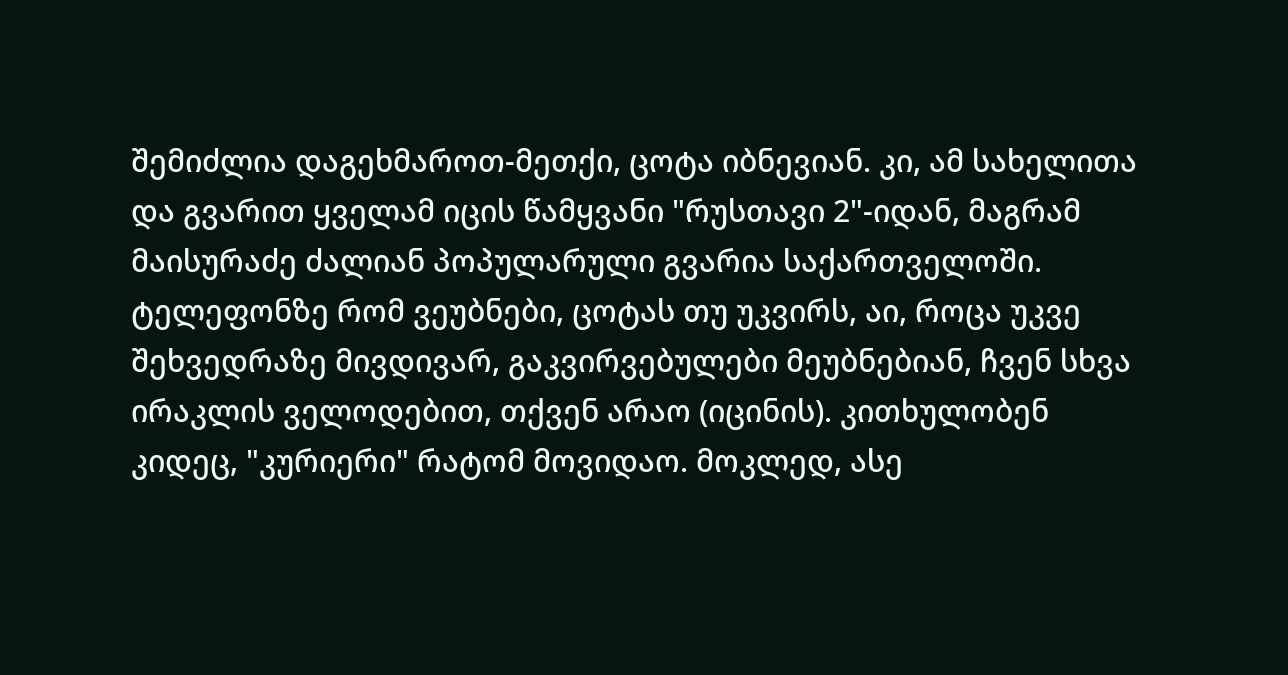შემიძლია დაგეხმაროთ-მეთქი, ცოტა იბნევიან. კი, ამ სახელითა და გვარით ყველამ იცის წამყვანი "რუსთავი 2"-იდან, მაგრამ მაისურაძე ძალიან პოპულარული გვარია საქართველოში. ტელეფონზე რომ ვეუბნები, ცოტას თუ უკვირს, აი, როცა უკვე შეხვედრაზე მივდივარ, გაკვირვებულები მეუბნებიან, ჩვენ სხვა ირაკლის ველოდებით, თქვენ არაო (იცინის). კითხულობენ კიდეც, "კურიერი" რატომ მოვიდაო. მოკლედ, ასე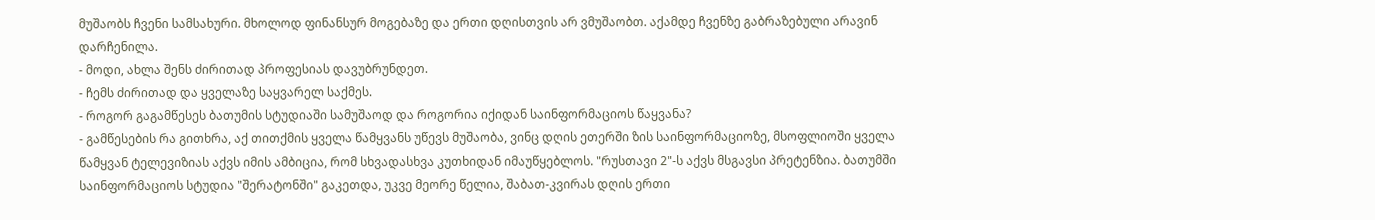მუშაობს ჩვენი სამსახური. მხოლოდ ფინანსურ მოგებაზე და ერთი დღისთვის არ ვმუშაობთ. აქამდე ჩვენზე გაბრაზებული არავინ დარჩენილა.
- მოდი, ახლა შენს ძირითად პროფესიას დავუბრუნდეთ.
- ჩემს ძირითად და ყველაზე საყვარელ საქმეს.
- როგორ გაგამწესეს ბათუმის სტუდიაში სამუშაოდ და როგორია იქიდან საინფორმაციოს წაყვანა?
- გამწესების რა გითხრა, აქ თითქმის ყველა წამყვანს უწევს მუშაობა, ვინც დღის ეთერში ზის საინფორმაციოზე, მსოფლიოში ყველა წამყვან ტელევიზიას აქვს იმის ამბიცია, რომ სხვადასხვა კუთხიდან იმაუწყებლოს. "რუსთავი 2"-ს აქვს მსგავსი პრეტენზია. ბათუმში საინფორმაციოს სტუდია "შერატონში" გაკეთდა, უკვე მეორე წელია, შაბათ-კვირას დღის ერთი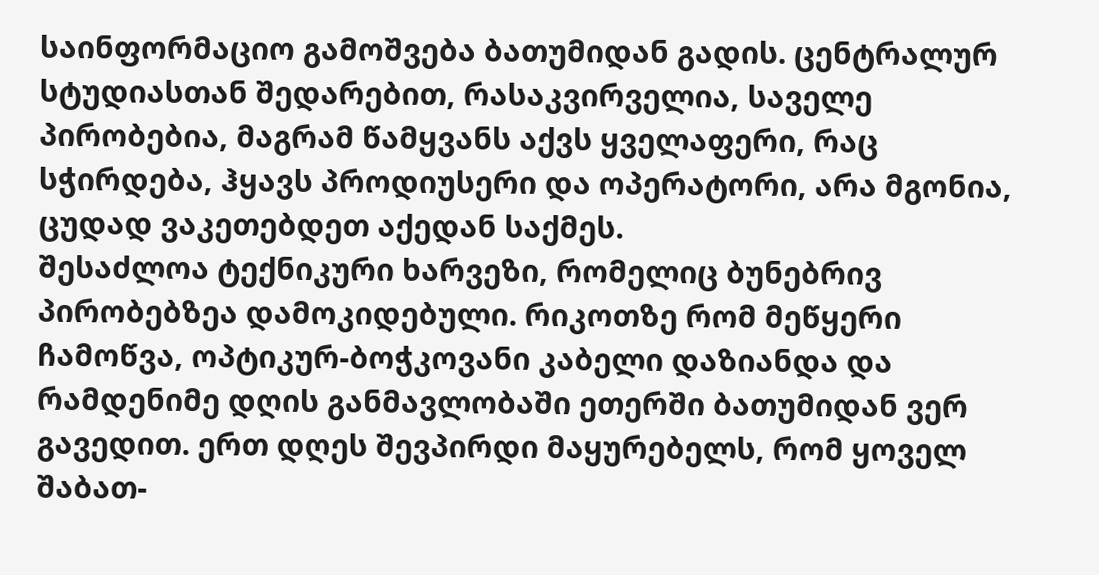საინფორმაციო გამოშვება ბათუმიდან გადის. ცენტრალურ სტუდიასთან შედარებით, რასაკვირველია, საველე პირობებია, მაგრამ წამყვანს აქვს ყველაფერი, რაც სჭირდება, ჰყავს პროდიუსერი და ოპერატორი, არა მგონია, ცუდად ვაკეთებდეთ აქედან საქმეს.
შესაძლოა ტექნიკური ხარვეზი, რომელიც ბუნებრივ პირობებზეა დამოკიდებული. რიკოთზე რომ მეწყერი ჩამოწვა, ოპტიკურ-ბოჭკოვანი კაბელი დაზიანდა და რამდენიმე დღის განმავლობაში ეთერში ბათუმიდან ვერ გავედით. ერთ დღეს შევპირდი მაყურებელს, რომ ყოველ შაბათ-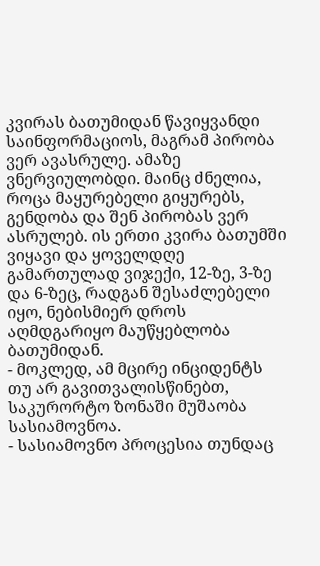კვირას ბათუმიდან წავიყვანდი საინფორმაციოს, მაგრამ პირობა ვერ ავასრულე. ამაზე ვნერვიულობდი. მაინც ძნელია, როცა მაყურებელი გიყურებს, გენდობა და შენ პირობას ვერ ასრულებ. ის ერთი კვირა ბათუმში ვიყავი და ყოველდღე გამართულად ვიჯექი, 12-ზე, 3-ზე და 6-ზეც, რადგან შესაძლებელი იყო, ნებისმიერ დროს აღმდგარიყო მაუწყებლობა ბათუმიდან.
- მოკლედ, ამ მცირე ინციდენტს თუ არ გავითვალისწინებთ, საკურორტო ზონაში მუშაობა სასიამოვნოა.
- სასიამოვნო პროცესია თუნდაც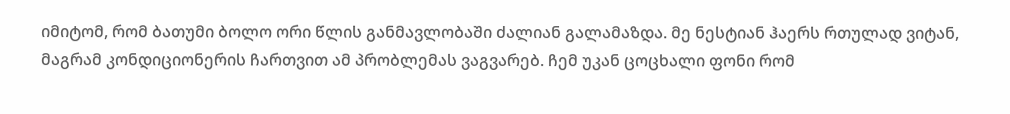იმიტომ, რომ ბათუმი ბოლო ორი წლის განმავლობაში ძალიან გალამაზდა. მე ნესტიან ჰაერს რთულად ვიტან, მაგრამ კონდიციონერის ჩართვით ამ პრობლემას ვაგვარებ. ჩემ უკან ცოცხალი ფონი რომ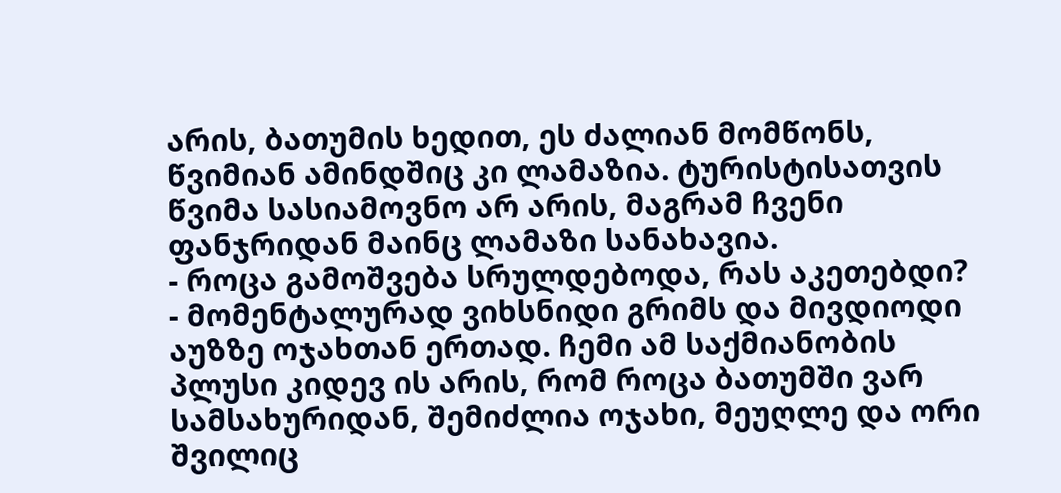არის, ბათუმის ხედით, ეს ძალიან მომწონს, წვიმიან ამინდშიც კი ლამაზია. ტურისტისათვის წვიმა სასიამოვნო არ არის, მაგრამ ჩვენი ფანჯრიდან მაინც ლამაზი სანახავია.
- როცა გამოშვება სრულდებოდა, რას აკეთებდი?
- მომენტალურად ვიხსნიდი გრიმს და მივდიოდი აუზზე ოჯახთან ერთად. ჩემი ამ საქმიანობის პლუსი კიდევ ის არის, რომ როცა ბათუმში ვარ სამსახურიდან, შემიძლია ოჯახი, მეუღლე და ორი შვილიც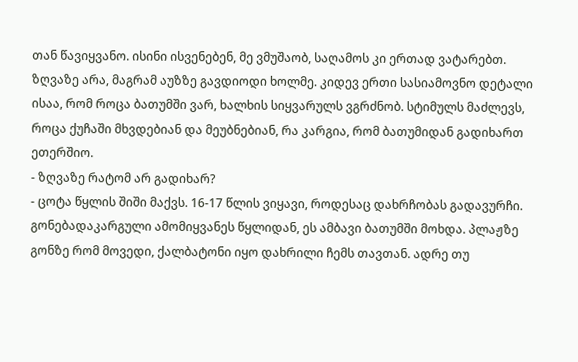თან წავიყვანო. ისინი ისვენებენ, მე ვმუშაობ, საღამოს კი ერთად ვატარებთ. ზღვაზე არა, მაგრამ აუზზე გავდიოდი ხოლმე. კიდევ ერთი სასიამოვნო დეტალი ისაა, რომ როცა ბათუმში ვარ, ხალხის სიყვარულს ვგრძნობ. სტიმულს მაძლევს, როცა ქუჩაში მხვდებიან და მეუბნებიან, რა კარგია, რომ ბათუმიდან გადიხართ ეთერშიო.
- ზღვაზე რატომ არ გადიხარ?
- ცოტა წყლის შიში მაქვს. 16-17 წლის ვიყავი, როდესაც დახრჩობას გადავურჩი. გონებადაკარგული ამომიყვანეს წყლიდან, ეს ამბავი ბათუმში მოხდა. პლაჟზე გონზე რომ მოვედი, ქალბატონი იყო დახრილი ჩემს თავთან. ადრე თუ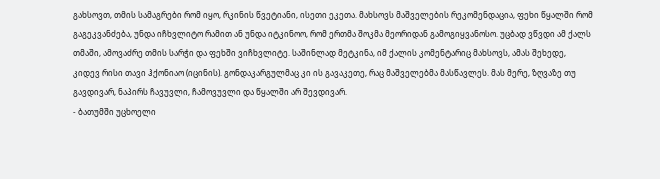გახსოვთ, თმის სამაგრები რომ იყო, რკინის წვეტიანი, ისეთი ეკეთა. მახსოვს მაშველების რეკომენდაცია, ფეხი წყალში რომ გაგეკვანძება, უნდა იჩხვლიტო რამით ან უნდა იტკინოო, რომ ერთმა შოკმა მეორიდან გამოგიყვანოსო. უცბად ვწვდი ამ ქალს თმაში, ამოვაძრე თმის სარჭი და ფეხში ვიჩხვლიტე. საშინლად მეტკინა, იმ ქალის კომენტარიც მახსოვს, ამას შეხედე, კიდევ რისი თავი ჰქონიაო (იცინის). გონდაკარგულმაც კი ის გავაკეთე, რაც მაშველებმა მასწავლეს. მას მერე, ზღვაზე თუ გავდივარ, ნაპირს ჩავუვლი, ჩამოვუვლი და წყალში არ შევდივარ.
- ბათუმში უცხოელი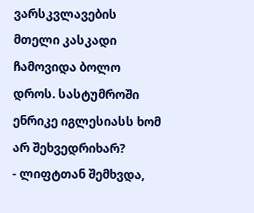ვარსკვლავების მთელი კასკადი ჩამოვიდა ბოლო დროს. სასტუმროში ენრიკე იგლესიასს ხომ არ შეხვედრიხარ?
- ლიფტთან შემხვდა,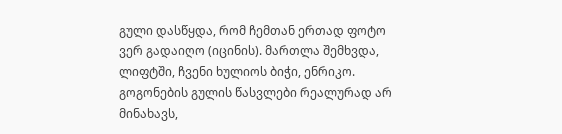გული დასწყდა, რომ ჩემთან ერთად ფოტო ვერ გადაიღო (იცინის). მართლა შემხვდა, ლიფტში, ჩვენი ხულიოს ბიჭი, ენრიკო. გოგონების გულის წასვლები რეალურად არ მინახავს,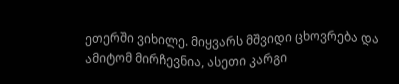ეთერში ვიხილე. მიყვარს მშვიდი ცხოვრება და ამიტომ მირჩევნია, ასეთი კარგი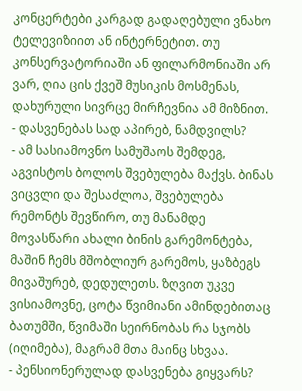კონცერტები კარგად გადაღებული ვნახო ტელევიზიით ან ინტერნეტით. თუ კონსერვატორიაში ან ფილარმონიაში არ ვარ, ღია ცის ქვეშ მუსიკის მოსმენას, დახურული სივრცე მირჩევნია ამ მიზნით.
- დასვენებას სად აპირებ, ნამდვილს?
- ამ სასიამოვნო სამუშაოს შემდეგ, აგვისტოს ბოლოს შვებულება მაქვს. ბინას ვიცვლი და შესაძლოა, შვებულება რემონტს შევწირო, თუ მანამდე მოვასწარი ახალი ბინის გარემონტება, მაშინ ჩემს მშობლიურ გარემოს, ყაზბეგს მივაშურებ, დედულეთს. ზღვით უკვე ვისიამოვნე, ცოტა წვიმიანი ამინდებითაც ბათუმში, წვიმაში სეირნობას რა სჯობს (იღიმება), მაგრამ მთა მაინც სხვაა.
- პენსიონერულად დასვენება გიყვარს?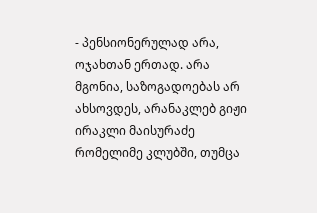- პენსიონერულად არა, ოჯახთან ერთად. არა მგონია, საზოგადოებას არ ახსოვდეს, არანაკლებ გიჟი ირაკლი მაისურაძე რომელიმე კლუბში, თუმცა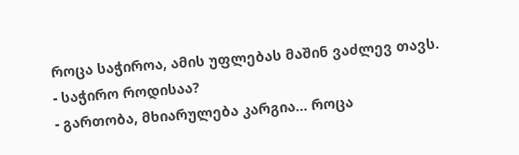როცა საჭიროა, ამის უფლებას მაშინ ვაძლევ თავს.
- საჭირო როდისაა?
- გართობა, მხიარულება კარგია... როცა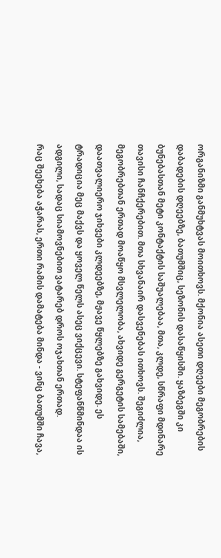ორგანიზმი განმუხტვას მოითხოვს. მქონია ასეთი დღეები მეგობრების დაბადების დღეებზე, ბათუმშიც, სეზონის დასაწყისში. ყაზბეგში კი ბუნებასთან მეტი კონტაქტის საშუალებაა, მთა, კლდე, სწრაფი მდინარე თავისი ჩანჩქერებით. მთა სხვანაირ დასვენებას ითხოვს. შეგიძლია, მეგობრებთან ერთად მოაწყო მსვლელობა, ახვიდე გერგეტის სამებაში, დაათვალიერო ჯიხვები კლდეებზე, მჟავე წყლებზე გახვიდე. ეს ტრადიცია მეც მაქვს და ყოველ წელს ასეც ვიქცევი. სტეფანწმინდაა ის ადგილი, სადაც სიამოვნებით ვატარებ დროს ოჯახთან ერთად.
რაც შეეხება აჭარას, ერთი რამის დამატება მინდა - ვინც ბათუმში ჩავა,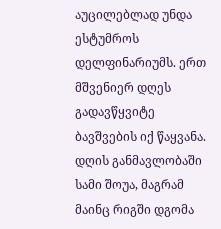აუცილებლად უნდა ესტუმროს დელფინარიუმს. ერთ მშვენიერ დღეს გადავწყვიტე ბავშვების იქ წაყვანა. დღის განმავლობაში სამი შოუა, მაგრამ მაინც რიგში დგომა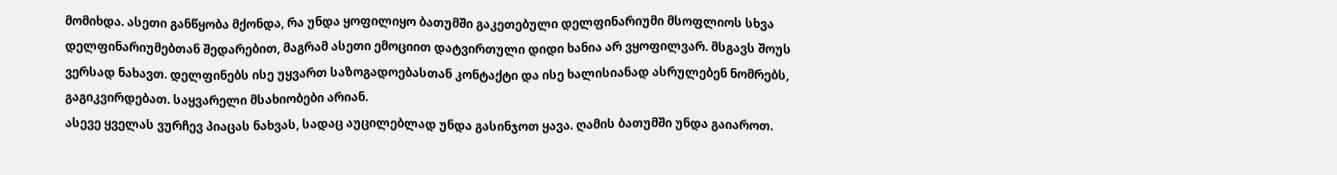მომიხდა. ასეთი განწყობა მქონდა, რა უნდა ყოფილიყო ბათუმში გაკეთებული დელფინარიუმი მსოფლიოს სხვა დელფინარიუმებთან შედარებით, მაგრამ ასეთი ემოციით დატვირთული დიდი ხანია არ ვყოფილვარ. მსგავს შოუს ვერსად ნახავთ. დელფინებს ისე უყვართ საზოგადოებასთან კონტაქტი და ისე ხალისიანად ასრულებენ ნომრებს, გაგიკვირდებათ. საყვარელი მსახიობები არიან.
ასევე ყველას ვურჩევ პიაცას ნახვას, სადაც აუცილებლად უნდა გასინჯოთ ყავა. ღამის ბათუმში უნდა გაიაროთ.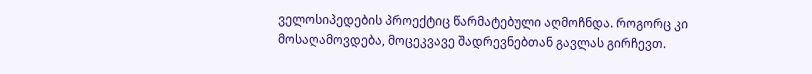ველოსიპედების პროექტიც წარმატებული აღმოჩნდა. როგორც კი მოსაღამოვდება, მოცეკვავე შადრევნებთან გავლას გირჩევთ.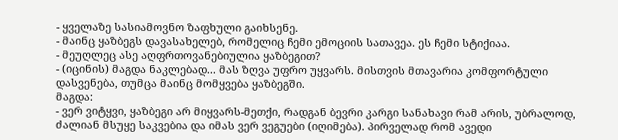- ყველაზე სასიამოვნო ზაფხული გაიხსენე.
- მაინც ყაზბეგს დავასახელებ, რომელიც ჩემი ემოციის სათავეა. ეს ჩემი სტიქიაა.
- მეუღლეც ასე აღფრთოვანებიულია ყაზბეგით?
- (იცინის) მაგდა ნაკლებად... მას ზღვა უფრო უყვარს. მისთვის მთავარია კომფორტული დასვენება, თუმცა მაინც მომყვება ყაზბეგში.
მაგდა:
- ვერ ვიტყვი, ყაზბეგი არ მიყვარს-მეთქი, რადგან ბევრი კარგი სანახავი რამ არის, უბრალოდ, ძალიან მსუყე საკვებია და იმას ვერ ვეგუები (იღიმება). პირველად რომ ავედი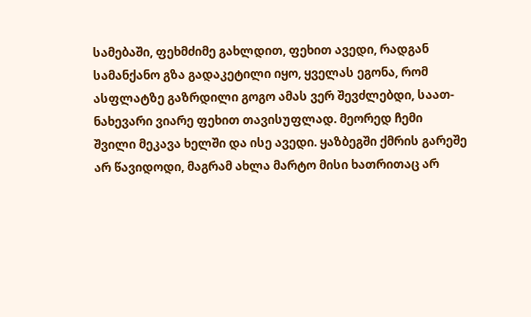სამებაში, ფეხმძიმე გახლდით, ფეხით ავედი, რადგან სამანქანო გზა გადაკეტილი იყო, ყველას ეგონა, რომ ასფლატზე გაზრდილი გოგო ამას ვერ შევძლებდი, საათ-ნახევარი ვიარე ფეხით თავისუფლად. მეორედ ჩემი შვილი მეკავა ხელში და ისე ავედი. ყაზბეგში ქმრის გარეშე არ წავიდოდი, მაგრამ ახლა მარტო მისი ხათრითაც არ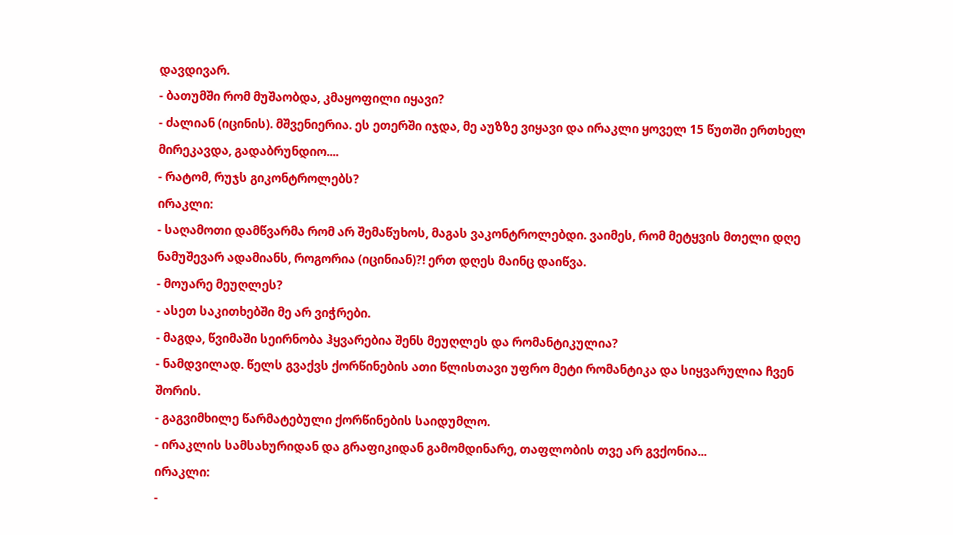დავდივარ.
- ბათუმში რომ მუშაობდა, კმაყოფილი იყავი?
- ძალიან (იცინის). მშვენიერია. ეს ეთერში იჯდა, მე აუზზე ვიყავი და ირაკლი ყოველ 15 წუთში ერთხელ მირეკავდა, გადაბრუნდიო....
- რატომ, რუჯს გიკონტროლებს?
ირაკლი:
- საღამოთი დამწვარმა რომ არ შემაწუხოს, მაგას ვაკონტროლებდი. ვაიმეს, რომ მეტყვის მთელი დღე ნამუშევარ ადამიანს, როგორია (იცინიან)?! ერთ დღეს მაინც დაიწვა.
- მოუარე მეუღლეს?
- ასეთ საკითხებში მე არ ვიჭრები.
- მაგდა, წვიმაში სეირნობა ჰყვარებია შენს მეუღლეს და რომანტიკულია?
- ნამდვილად. წელს გვაქვს ქორწინების ათი წლისთავი უფრო მეტი რომანტიკა და სიყვარულია ჩვენ შორის.
- გაგვიმხილე წარმატებული ქორწინების საიდუმლო.
- ირაკლის სამსახურიდან და გრაფიკიდან გამომდინარე, თაფლობის თვე არ გვქონია...
ირაკლი:
-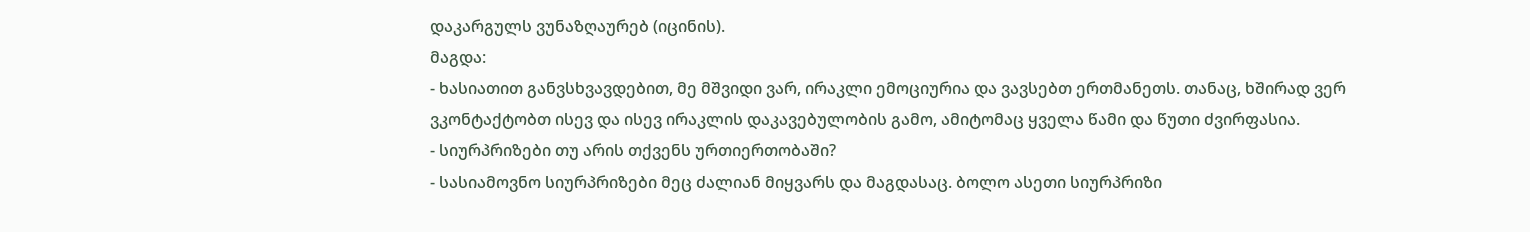დაკარგულს ვუნაზღაურებ (იცინის).
მაგდა:
- ხასიათით განვსხვავდებით, მე მშვიდი ვარ, ირაკლი ემოციურია და ვავსებთ ერთმანეთს. თანაც, ხშირად ვერ ვკონტაქტობთ ისევ და ისევ ირაკლის დაკავებულობის გამო, ამიტომაც ყველა წამი და წუთი ძვირფასია.
- სიურპრიზები თუ არის თქვენს ურთიერთობაში?
- სასიამოვნო სიურპრიზები მეც ძალიან მიყვარს და მაგდასაც. ბოლო ასეთი სიურპრიზი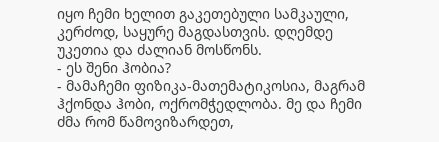იყო ჩემი ხელით გაკეთებული სამკაული, კერძოდ, საყურე მაგდასთვის. დღემდე უკეთია და ძალიან მოსწონს.
- ეს შენი ჰობია?
- მამაჩემი ფიზიკა-მათემატიკოსია, მაგრამ ჰქონდა ჰობი, ოქრომჭედლობა. მე და ჩემი ძმა რომ წამოვიზარდეთ,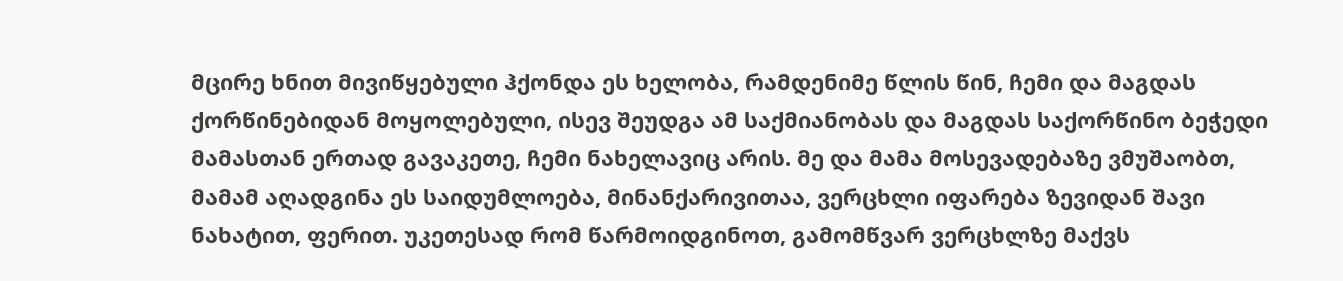მცირე ხნით მივიწყებული ჰქონდა ეს ხელობა, რამდენიმე წლის წინ, ჩემი და მაგდას ქორწინებიდან მოყოლებული, ისევ შეუდგა ამ საქმიანობას და მაგდას საქორწინო ბეჭედი მამასთან ერთად გავაკეთე, ჩემი ნახელავიც არის. მე და მამა მოსევადებაზე ვმუშაობთ, მამამ აღადგინა ეს საიდუმლოება, მინანქარივითაა, ვერცხლი იფარება ზევიდან შავი ნახატით, ფერით. უკეთესად რომ წარმოიდგინოთ, გამომწვარ ვერცხლზე მაქვს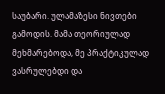საუბარი. ულამაზესი ნივთები გამოდის. მამა თეორიულად მეხმარებოდა, მე პრაქტიკულად ვასრულებდი და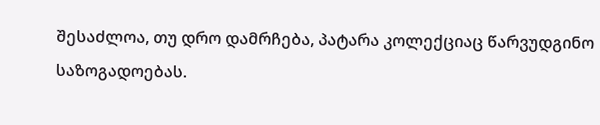შესაძლოა, თუ დრო დამრჩება, პატარა კოლექციაც წარვუდგინო საზოგადოებას.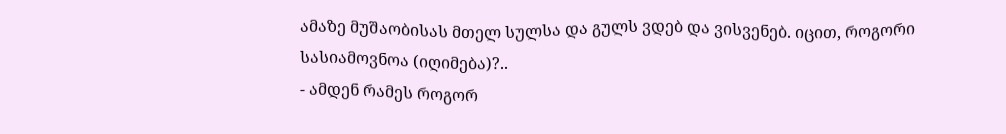ამაზე მუშაობისას მთელ სულსა და გულს ვდებ და ვისვენებ. იცით, როგორი სასიამოვნოა (იღიმება)?..
- ამდენ რამეს როგორ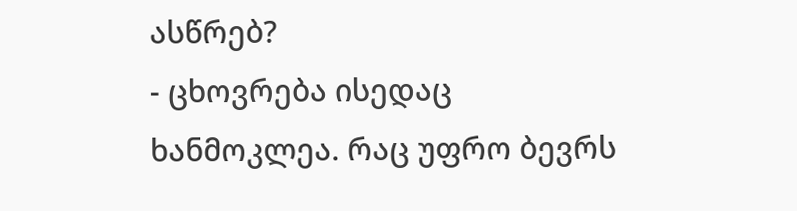ასწრებ?
- ცხოვრება ისედაც ხანმოკლეა. რაც უფრო ბევრს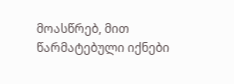მოასწრებ, მით წარმატებული იქნები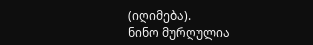(იღიმება).
ნინო მურღულია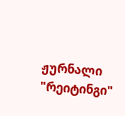ჟურნალი "რეიტინგი"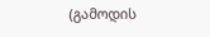(გამოდის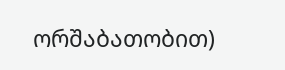ორშაბათობით)